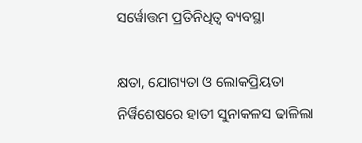ସର୍ୱୋତ୍ତମ ପ୍ରତିନିଧିତ୍ୱ ବ୍ୟବସ୍ଥା

କ୍ଷତା, ଯୋଗ୍ୟତା ଓ ଲୋକପ୍ରିୟତା ନିର୍ୱିଶେଷରେ ହାତୀ ସୁନାକଳସ ଢାଳିଲା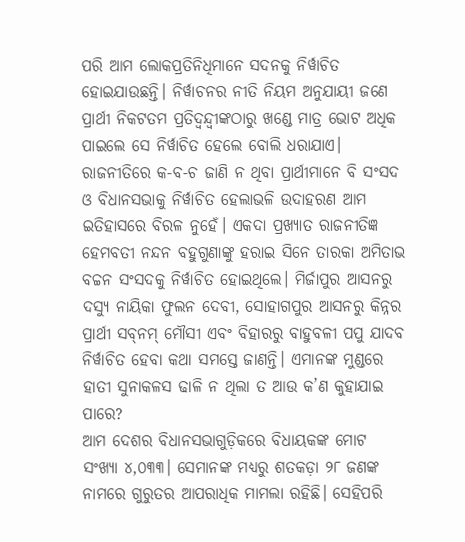ପରି ଆମ ଲୋକପ୍ରତିନିଧିମାନେ ସଦନକୁ ନିର୍ୱାଚିତ ହୋଇଯାଉଛନ୍ତି। ନିର୍ୱାଚନର ନୀତି ନିୟମ ଅନୁଯାୟୀ ଜଣେ ପ୍ରାର୍ଥୀ ନିକଟତମ ପ୍ରତିଦ୍ୱନ୍ଦ୍ୱୀଙ୍କଠାରୁ ଖଣ୍ଡେ ମାତ୍ର ଭୋଟ ଅଧିକ ପାଇଲେ ସେ ନିର୍ୱାଚିତ ହେଲେ ବୋଲି ଧରାଯାଏ। ରାଜନୀତିରେ କ-ବ-ଚ ଜାଣି ନ ଥିବା ପ୍ରାର୍ଥୀମାନେ ବି ସଂସଦ ଓ ବିଧାନସଭାକୁ ନିର୍ୱାଚିତ ହେଲାଭଳି ଉଦାହରଣ ଆମ ଇତିହାସରେ ବିରଳ ନୁହେଁ। ଏକଦା ପ୍ରଖ୍ୟାତ ରାଜନୀତିଜ୍ଞ ହେମବତୀ ନନ୍ଦନ ବହୁଗୁଣାଙ୍କୁ ହରାଇ ସିନେ ତାରକା ଅମିତାଭ ବଚ୍ଚନ ସଂସଦକୁ ନିର୍ୱାଚିତ ହୋଇଥିଲେ। ମିର୍ଜାପୁର ଆସନରୁ ଦସ୍ୟୁ ନାୟିକା ଫୁଲନ ଦେବୀ, ସୋହାଗପୁର ଆସନରୁ କିନ୍ନର ପ୍ରାର୍ଥୀ ସବ୍‌ନମ୍‌ ମୌସୀ ଏବଂ ବିହାରରୁ ବାହୁବଳୀ ପପୁ ଯାଦବ ନିର୍ୱାଚିତ ହେବା କଥା ସମସ୍ତେ ଜାଣନ୍ତି। ଏମାନଙ୍କ ମୁଣ୍ଡରେ ହାତୀ ସୁନାକଳସ ଢାଳି ନ ଥିଲା ତ ଆଉ କ’ଣ କୁହାଯାଇ ପାରେ?
ଆମ ଦେଶର ବିଧାନସଭାଗୁଡ଼ିକରେ ବିଧାୟକଙ୍କ ମୋଟ ସଂଖ୍ୟା ୪,୦୩୩। ସେମାନଙ୍କ ମଧ୍ୟରୁ ଶତକଡ଼ା ୨୮ ଜଣଙ୍କ ନାମରେ ଗୁରୁତର ଆପରାଧିକ ମାମଲା ରହିଛି। ସେହିପରି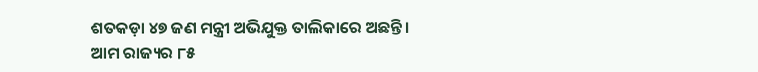ଶତକଡ଼ା ୪୭ ଜଣ ମନ୍ତ୍ରୀ ଅଭିଯୁକ୍ତ ତାଲିକାରେ ଅଛନ୍ତି। ଆମ ରାଜ୍ୟର ୮୫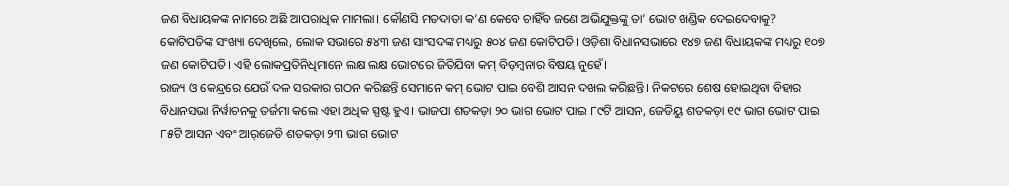ଜଣ ବିଧାୟକଙ୍କ ନାମରେ ଅଛି ଆପରାଧିକ ମାମଲା। କୌଣସି ମତଦାତା କ’ଣ କେବେ ଚାହିଁବ ଜଣେ ଅଭିଯୁକ୍ତଙ୍କୁ ତା’ ଭୋଟ ଖଣ୍ଡିକ ଦେଇଦେବାକୁ?
କୋଟିପତିଙ୍କ ସଂଖ୍ୟା ଦେଖିଲେ, ଲୋକ ସଭାରେ ୫୪୩ ଜଣ ସାଂସଦଙ୍କ ମଧ୍ୟରୁ ୫୦୪ ଜଣ କୋଟିପତି। ଓଡ଼ିଶା ବିଧାନସଭାରେ ୧୪୭ ଜଣ ବିଧାୟକଙ୍କ ମଧ୍ୟରୁ ୧୦୭ ଜଣ କୋଟିପତି। ଏହି ଲୋକପ୍ରତିନିଧିମାନେ ଲକ୍ଷ ଲକ୍ଷ ଭୋଟରେ ଜିତିଯିବା କମ୍‌ ବିଡ଼ମ୍ୱନାର ବିଷୟ ନୁହେଁ।
ରାଜ୍ୟ ଓ କେନ୍ଦ୍ରରେ ଯେଉଁ ଦଳ ସରକାର ଗଠନ କରିଛନ୍ତି ସେମାନେ କମ୍‌ ଭୋଟ ପାଇ ବେଶି ଆସନ ଦଖଲ କରିଛନ୍ତି। ନିକଟରେ ଶେଷ ହୋଇଥିବା ବିହାର ବିଧାନସଭା ନିର୍ୱାଚନକୁ ତର୍ଜମା କଲେ ଏହା ଅଧିକ ସ୍ପଷ୍ଟ ହୁଏ। ଭାଜପା ଶତକଡ଼ା ୨୦ ଭାଗ ଭୋଟ ପାଇ ୮୯ଟି ଆସନ, ଜେଡିୟୁ ଶତକଡ଼ା ୧୯ ଭାଗ ଭୋଟ ପାଇ ୮୫ଟି ଆସନ ଏବଂ ଆର୍‌ଜେଡି ଶତକଡ଼ା ୨୩ ଭାଗ ଭୋଟ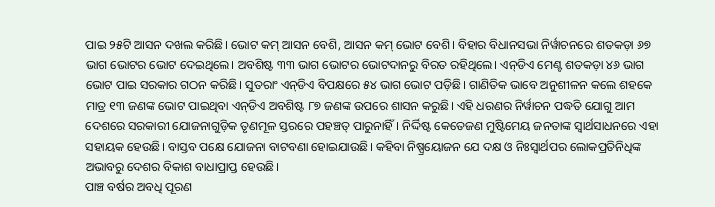ପାଇ ୨୫ଟି ଆସନ ଦଖଲ କରିଛି। ଭୋଟ କମ୍‌ ଆସନ ବେଶି, ଆସନ କମ୍‌ ଭୋଟ ବେଶି। ବିହାର ବିଧାନସଭା ନିର୍ୱାଚନରେ ଶତକଡ଼ା ୬୭ ଭାଗ ଭୋଟର ଭୋଟ ଦେଇଥିଲେ। ଅବଶିଷ୍ଟ ୩୩ ଭାଗ ଭୋଟର ଭୋଟଦାନରୁ ବିରତ ରହିଥିଲେ। ଏନ୍‌ଡିଏ ମେଣ୍ଟ ଶତକଡ଼ା ୪୬ ଭାଗ ଭୋଟ ପାଇ ସରକାର ଗଠନ କରିଛି। ସୁତରାଂ ଏନ୍‌ଡିଏ ବିପକ୍ଷରେ ୫୪ ଭାଗ ଭୋଟ ପଡ଼ିଛି। ଗାଣିତିକ ଭାବେ ଅନୁଶୀଳନ କଲେ ଶହକେ ମାତ୍ର ୧୩ ଜଣଙ୍କ ଭୋଟ ପାଇଥିବା ଏନ୍‌ଡିଏ ଅବଶିଷ୍ଟ ୮୭ ଜଣଙ୍କ ଉପରେ ଶାସନ କରୁଛି। ଏହି ଧରଣର ନିର୍ୱାଚନ ପଦ୍ଧତି ଯୋଗୁ ଆମ ଦେଶରେ ସରକାରୀ ଯୋଜନାଗୁଡ଼ିକ ତୃଣମୂଳ ସ୍ତରରେ ପହଞ୍ଚତ୍ ପାରୁନାହିଁ। ନିର୍ଦ୍ଦିଷ୍ଟ କେତେଜଣ ମୁଷ୍ଟିମେୟ ଜନତାଙ୍କ ସ୍ୱାର୍ଥସାଧନରେ ଏହା ସହାୟକ ହେଉଛି। ବାସ୍ତବ ପକ୍ଷେ ଯୋଜନା ବାଟବଣା ହୋଇଯାଉଛି। କହିବା ନିଷ୍ପ୍ରୟୋଜନ ଯେ ଦକ୍ଷ ଓ ନିଃସ୍ୱାର୍ଥପର ଲୋକପ୍ରତିନିଧିଙ୍କ ଅଭାବରୁ ଦେଶର ବିକାଶ ବାଧାପ୍ରାପ୍ତ ହେଉଛି।
ପାଞ୍ଚ ବର୍ଷର ଅବଧି ପୂରଣ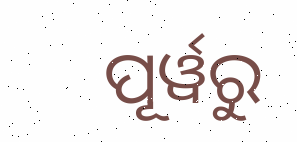ପୂର୍ୱରୁ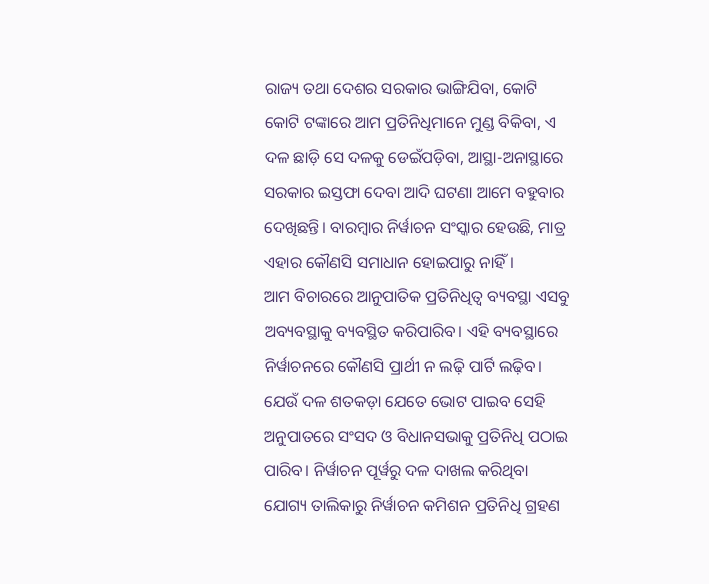ରାଜ୍ୟ ତଥା ଦେଶର ସରକାର ଭାଙ୍ଗିଯିବା, କୋଟି କୋଟି ଟଙ୍କାରେ ଆମ ପ୍ରତିନିଧିମାନେ ମୁଣ୍ଡ ବିକିବା, ଏ ଦଳ ଛାଡ଼ି ସେ ଦଳକୁ ଡେଇଁପଡ଼ିବା, ଆସ୍ଥା-ଅନାସ୍ଥାରେ ସରକାର ଇସ୍ତଫା ଦେବା ଆଦି ଘଟଣା ଆମେ ବହୁବାର ଦେଖିଛନ୍ତି। ବାରମ୍ୱାର ନିର୍ୱାଚନ ସଂସ୍କାର ହେଉଛି, ମାତ୍ର ଏହାର କୌଣସି ସମାଧାନ ହୋଇପାରୁ ନାହିଁ।
ଆମ ବିଚାରରେ ଆନୁପାତିକ ପ୍ରତିନିଧିତ୍ୱ ବ୍ୟବସ୍ଥା ଏସବୁ ଅବ୍ୟବସ୍ଥାକୁ ବ୍ୟବସ୍ଥିତ କରିପାରିବ। ଏହି ବ୍ୟବସ୍ଥାରେ ନିର୍ୱାଚନରେ କୌଣସି ପ୍ରାର୍ଥୀ ନ ଲଢ଼ି ପାର୍ଟି ଲଢ଼ିବ। ଯେଉଁ ଦଳ ଶତକଡ଼ା ଯେତେ ଭୋଟ ପାଇବ ସେହି ଅନୁପାତରେ ସଂସଦ ଓ ବିଧାନସଭାକୁ ପ୍ରତିନିଧି ପଠାଇ ପାରିବ। ନିର୍ୱାଚନ ପୂର୍ୱରୁ ଦଳ ଦାଖଲ କରିଥିବା ଯୋଗ୍ୟ ତାଲିକାରୁ ନିର୍ୱାଚନ କମିଶନ ପ୍ରତିନିଧି ଗ୍ରହଣ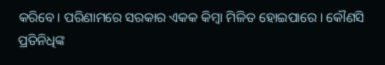କରିବେ। ପରିଣାମରେ ସରକାର ଏକକ କିମ୍ୱା ମିଳିତ ହୋଇପାରେ। କୌଣସି ପ୍ରତିନିଧିଙ୍କ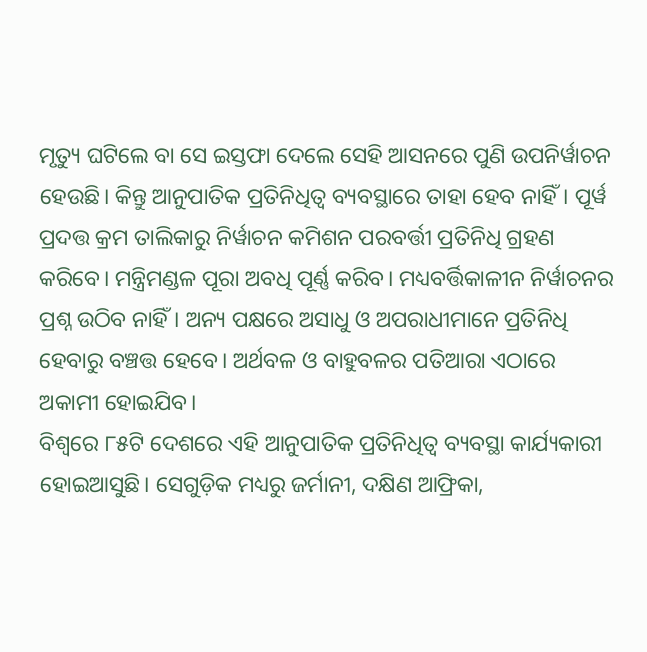ମୃତ୍ୟୁ ଘଟିଲେ ବା ସେ ଇସ୍ତଫା ଦେଲେ ସେହି ଆସନରେ ପୁଣି ଉପନିର୍ୱାଚନ ହେଉଛି। କିନ୍ତୁ ଆନୁପାତିକ ପ୍ରତିନିଧିତ୍ୱ ବ୍ୟବସ୍ଥାରେ ତାହା ହେବ ନାହିଁ। ପୂର୍ୱ ପ୍ରଦତ୍ତ କ୍ରମ ତାଲିକାରୁ ନିର୍ୱାଚନ କମିଶନ ପରବର୍ତ୍ତୀ ପ୍ରତିନିଧି ଗ୍ରହଣ କରିବେ। ମନ୍ତ୍ରିମଣ୍ଡଳ ପୂରା ଅବଧି ପୂର୍ଣ୍ଣ କରିବ। ମଧ୍ୟବର୍ତ୍ତିକାଳୀନ ନିର୍ୱାଚନର ପ୍ରଶ୍ନ ଉଠିବ ନାହିଁ। ଅନ୍ୟ ପକ୍ଷରେ ଅସାଧୁ ଓ ଅପରାଧୀମାନେ ପ୍ରତିନିଧି ହେବାରୁ ବଞ୍ଚତ୍ତ ହେବେ। ଅର୍ଥବଳ ଓ ବାହୁବଳର ପତିଆରା ଏଠାରେ ଅକାମୀ ହୋଇଯିବ।
ବିଶ୍ୱରେ ୮୫ଟି ଦେଶରେ ଏହି ଆନୁପାତିକ ପ୍ରତିନିଧିତ୍ୱ ବ୍ୟବସ୍ଥା କାର୍ଯ୍ୟକାରୀ ହୋଇଆସୁଛି। ସେଗୁଡ଼ିକ ମଧ୍ୟରୁ ଜର୍ମାନୀ, ଦକ୍ଷିଣ ଆଫ୍ରିକା,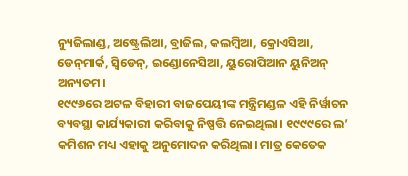ନ୍ୟୁଜିଲାଣ୍ଡ, ଅଷ୍ଟ୍ରେଲିଆ, ବ୍ରାଜିଲ, କଲମ୍ୱିଆ, କ୍ରୋଏସିଆ, ଡେନ୍‌ମାର୍କ, ସ୍ୱିଡେନ୍‌, ଇଣ୍ଡୋନେସିଆ, ୟୁରୋପିଆନ ୟୁନିଅନ୍‌ ଅନ୍ୟତମ।
୧୯୯୬ରେ ଅଟଳ ବିହାରୀ ବାଜପେୟୀଙ୍କ ମନ୍ତ୍ରିମଣ୍ଡଳ ଏହି ନିର୍ୱାଚନ ବ୍ୟବସ୍ଥା କାର୍ଯ୍ୟକାରୀ କରିବାକୁ ନିଷ୍ପତ୍ତି ନେଇଥିଲା। ୧୯୯୯ରେ ଲ’ କମିଶନ ମଧ୍ୟ ଏହାକୁ ଅନୁମୋଦନ କରିଥିଲା। ମାତ୍ର କେତେକ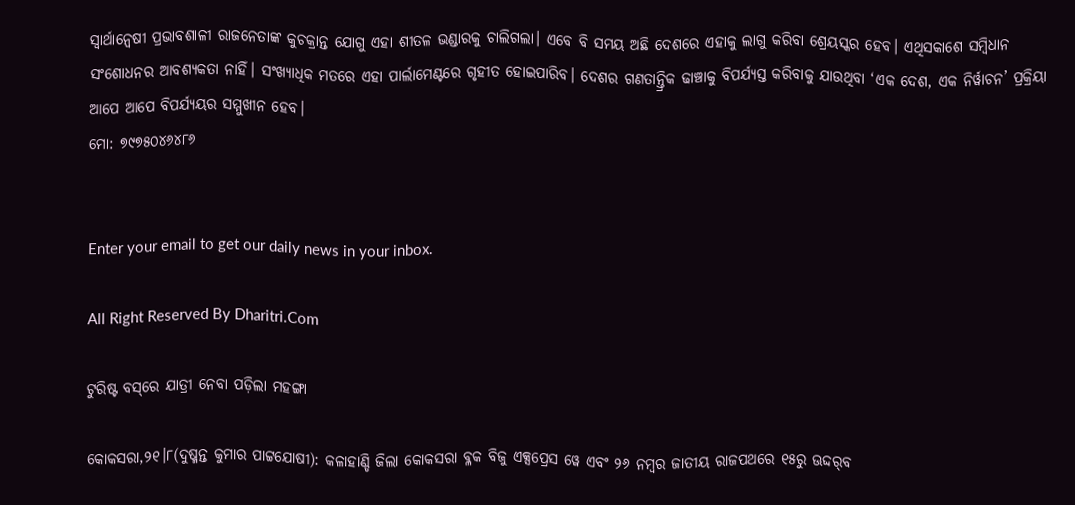ସ୍ୱାର୍ଥାନ୍ୱେଷୀ ପ୍ରଭାବଶାଳୀ ରାଜନେତାଙ୍କ କୁଚକ୍ରାନ୍ତ ଯୋଗୁ ଏହା ଶୀତଳ ଭଣ୍ଡାରକୁ ଚାଲିଗଲା। ଏବେ ବି ସମୟ ଅଛି ଦେଶରେ ଏହାକୁ ଲାଗୁ କରିବା ଶ୍ରେୟସ୍କର ହେବ। ଏଥିସକାଶେ ସମ୍ୱିଧାନ ସଂଶୋଧନର ଆବଶ୍ୟକତା ନାହିଁ। ସଂଖ୍ୟାଧିକ ମତରେ ଏହା ପାର୍ଲାମେଣ୍ଟରେ ଗୃହୀତ ହୋଇପାରିବ। ଦେଶର ଗଣତାନ୍ତ୍ରିକ ଢାଞ୍ଚାକୁ ବିପର୍ଯ୍ୟସ୍ତ କରିବାକୁ ଯାଉଥିବା ‘ଏକ ଦେଶ, ଏକ ନିର୍ୱାଚନ’ ପ୍ରକ୍ରିୟା ଆପେ ଆପେ ବିପର୍ଯ୍ୟୟର ସମ୍ମୁଖୀନ ହେବ।
ମୋ: ୭୯୭୫୦୪୬୪୮୬


Enter your email to get our daily news in your inbox.

All Right Reserved By Dharitri.Com

ଟୁରିଷ୍ଟ ବସ୍‌ରେ ଯାତ୍ରୀ ନେବା ପଡ଼ିଲା ମହଙ୍ଗା

କୋକସରା,୨୧।୮(ଦୁଷ୍ମନ୍ତ କୁମାର ପାଟ୍ଟଯୋଷୀ): କଳାହାଣ୍ଡି ଜିଲା କୋକସରା ବ୍ଳକ ବିଜୁ ଏକ୍ସପ୍ରେସ ୱେ ଏବଂ ୨୬ ନମ୍ବର ଜାତୀୟ ରାଜପଥରେ ୧୫ରୁ ଊଦ୍ଦର୍‌ବ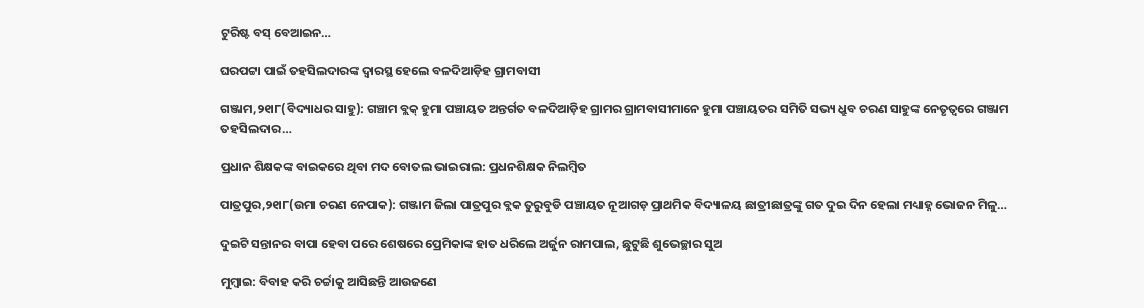ଟୁରିଷ୍ଟ ବସ୍‌ ବେଆଇନ…

ଘରପଟ୍ଟା ପାଇଁ ତହସିଲଦାରଙ୍କ ଦ୍ୱାରସ୍ଥ ହେଲେ ବଳଦିଆଡ଼ିହ ଗ୍ରାମବାସୀ

ଗଞ୍ଜାମ,୨୧ା୮(ବିଦ୍ୟାଧର ସାହୁ): ଗଞ୍ଚାମ ବ୍ଲକ୍‌ ହୁମା ପଞ୍ଚାୟତ ଅନ୍ତର୍ଗତ ବଳଦିଆଡ଼ିହ ଗ୍ରାମର ଗ୍ରାମବାସୀମାନେ ହୁମା ପଞ୍ଚାୟତର ସମିତି ସଭ୍ୟ ଧ୍ରୁବ ଚରଣ ସାହୁଙ୍କ ନେତୃତ୍ୱରେ ଗଞ୍ଜାମ ତହସିଲଦାର…

ପ୍ରଧାନ ଶିକ୍ଷକଙ୍କ ବାଇକରେ ଥିବା ମଦ ବୋତଲ ଭାଇରାଲ: ପ୍ରଧନଶିକ୍ଷକ ନିଲମ୍ବିତ

ପାତ୍ରପୁର,୨୧ା୮(ଉମା ଚରଣ ନେପାକ): ଗଞ୍ଜାମ ଜିଲା ପାତ୍ରପୁର ବ୍ଲକ ତୁରୁବୁଡି ପଞ୍ଚାୟତ ନୂଆଗଡ଼ ପ୍ରାଥମିକ ବିଦ୍ୟାଳୟ ଛାତ୍ରୀଛାତ୍ରଙ୍କୁ ଗତ ଦୁଇ ଦିନ ହେଲା ମଧ୍ୟାହ୍ନ ଭୋଜନ ମିଳୁ…

ଦୁଇଟି ସନ୍ତାନର ବାପା ହେବା ପରେ ଶେଷରେ ପ୍ରେମିକାଙ୍କ ହାତ ଧରିଲେ ଅର୍ଜୁନ ରାମପାଲ, ଛୁଟୁଛି ଶୁଭେଚ୍ଛାର ସୁଅ

ମୁମ୍ବାଇ: ବିବାହ କରି ଚର୍ଚ୍ଚାକୁ ଆସିଛନ୍ତି ଆଉଜଣେ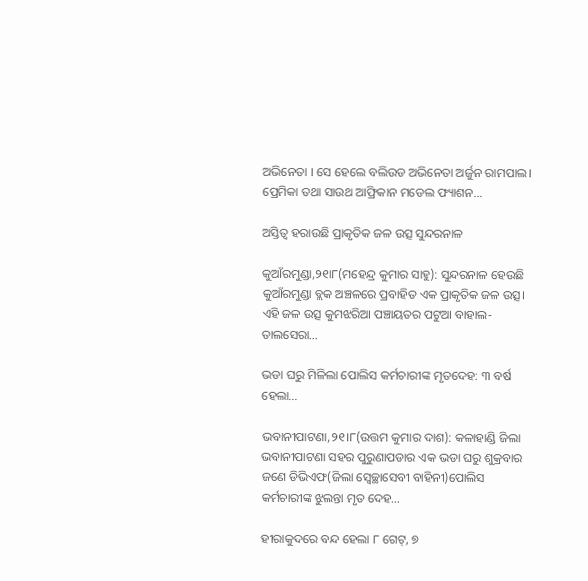ଅଭିନେତା । ସେ ହେଲେ ବଲିଉଡ ଅଭିନେତା ଅର୍ଜୁନ ରାମପାଲ। ପ୍ରେମିକା ତଥା ସାଉଥ ଆଫ୍ରିକାନ ମଡେଲ ଫ୍ୟାଶନ…

ଅସ୍ତିତ୍ୱ ହରାଉଛି ପ୍ରାକୃତିକ ଜଳ ଉତ୍ସ ସୁନ୍ଦରନାଳ

କୁଆଁରମୁଣ୍ଡା,୨୧ା୮(ମହେନ୍ଦ୍ର କୁମାର ସାହୁ): ସୁନ୍ଦରନାଳ ହେଉଛି କୁଆଁରମୁଣ୍ଡା ବ୍ଲକ ଅଞ୍ଚଳରେ ପ୍ରବାହିତ ଏକ ପ୍ରାକୃତିକ ଜଳ ଉତ୍ସ। ଏହି ଜଳ ଉତ୍ସ କୁମଝରିଆ ପଞ୍ଚାୟତର ପଟୁଆ ବାହାଲ-ତାଲସେରା…

ଭଡା ଘରୁ ମିଳିଲା ପୋଲିସ କର୍ମଚାରୀଙ୍କ ମୃତଦେହ: ୩ ବର୍ଷ ହେଲା…

ଭବାନୀପାଟଣା,୨୧।୮(ଉତ୍ତମ କୁମାର ଦାଶ): କଳାହାଣ୍ଡି ଜିଲା ଭବାନୀପାଟଣା ସହର ପୁରୁଣାପଡାର ଏକ ଭଡା ଘରୁ ଶୁକ୍ରବାର ଜଣେ ଡିଭିଏଫ(ଜିଲା ସ୍ୱେଚ୍ଛାସେବୀ ବାହିନୀ)ପୋଲିସ କର୍ମଚାରୀଙ୍କ ଝୁଲନ୍ତା ମୃତ ଦେହ…

ହୀରାକୁଦରେ ବନ୍ଦ ହେଲା ୮ ଗେଟ୍‌, ୭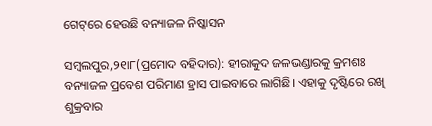ଗେଟ୍‌ରେ ହେଉଛି ବନ୍ୟାଜଳ ନିଷ୍କାସନ

ସମ୍ବଲପୁର,୨୧ା୮(ପ୍ରମୋଦ ବହିଦାର): ହୀରାକୁଦ ଜଳଭଣ୍ଡାରକୁ କ୍ରମଶଃ ବନ୍ୟାଜଳ ପ୍ରବେଶ ପରିମାଣ ହ୍ରାସ ପାଇବାରେ ଲାଗିଛି। ଏହାକୁ ଦୃଷ୍ଟିରେ ରଖି ଶୁକ୍ରବାର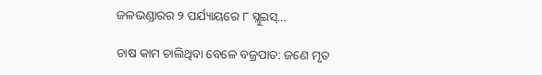ଜଳଭଣ୍ଡାରର ୨ ପର୍ଯ୍ୟାୟରେ ୮ ସ୍ଲୁଇସ୍‌…

ଚାଷ କାମ ଚାଲିଥିବା ବେଳେ ବଜ୍ରପାତ: ଜଣେ ମୃତ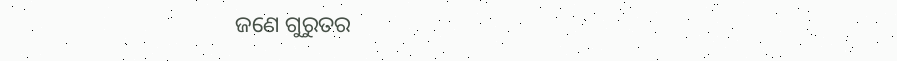ଜଣେ ଗୁରୁତର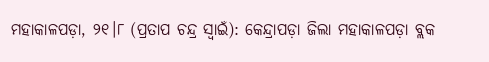ମହାକାଳପଡ଼ା, ୨୧।୮ (ପ୍ରତାପ ଚନ୍ଦ୍ର ସ୍ୱାଇଁ): କେନ୍ଦ୍ରାପଡ଼ା ଜିଲା ମହାକାଳପଡ଼ା ବ୍ଲକ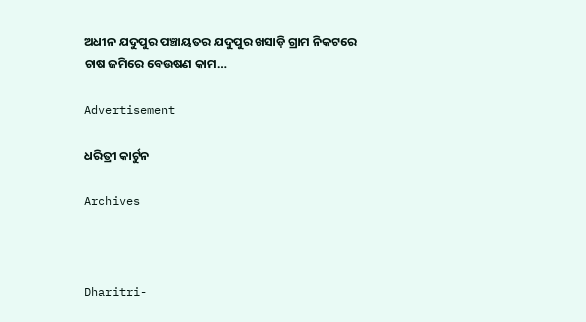ଅଧୀନ ଯଦୁପୁର ପଞ୍ଚାୟତର ଯଦୁପୁର ଖସାଡ଼ି ଗ୍ରାମ ନିକଟରେ ଚାଷ ଜମିରେ ବେଉଷଣ କାମ…

Advertisement

ଧରିତ୍ରୀ କାର୍ଟୁନ

Archives



Dharitri-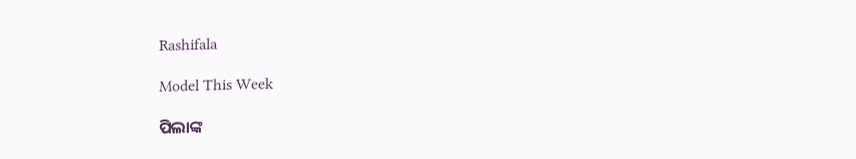Rashifala

Model This Week

ପିଲାଙ୍କ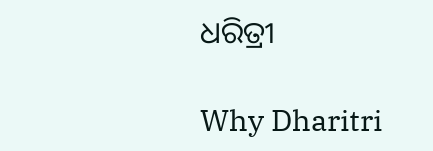ଧରିତ୍ରୀ

Why Dharitri